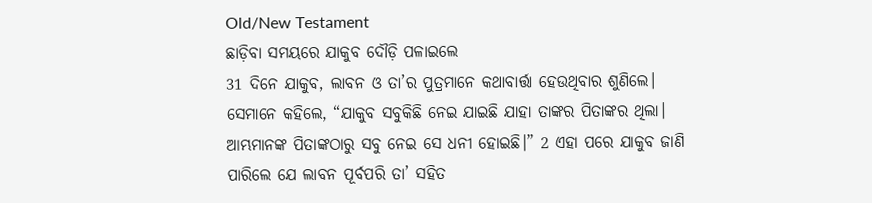Old/New Testament
ଛାଡ଼ିବା ସମୟରେ ଯାକୁବ ଦୌଡ଼ି ପଳାଇଲେ
31 ଦିନେ ଯାକୁବ, ଲାବନ ଓ ତା’ର ପୁତ୍ରମାନେ କଥାବାର୍ତ୍ତା ହେଉଥିବାର ଶୁଣିଲେ। ସେମାନେ କହିଲେ, “ଯାକୁବ ସବୁକିଛି ନେଇ ଯାଇଛି ଯାହା ତାଙ୍କର ପିତାଙ୍କର ଥିଲା। ଆମ୍ଭମାନଙ୍କ ପିତାଙ୍କଠାରୁ ସବୁ ନେଇ ସେ ଧନୀ ହୋଇଛି।” 2 ଏହା ପରେ ଯାକୁବ ଜାଣି ପାରିଲେ ଯେ ଲାବନ ପୂର୍ବପରି ତା’ ସହିତ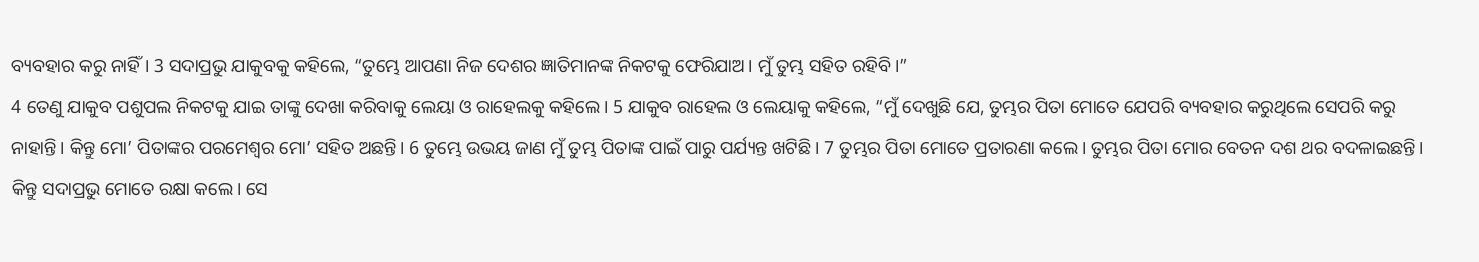ବ୍ୟବହାର କରୁ ନାହିଁ। 3 ସଦାପ୍ରଭୁ ଯାକୁବକୁ କହିଲେ, “ତୁମ୍ଭେ ଆପଣା ନିଜ ଦେଶର ଜ୍ଞାତିମାନଙ୍କ ନିକଟକୁ ଫେରିଯାଅ। ମୁଁ ତୁମ୍ଭ ସହିତ ରହିବି।”
4 ତେଣୁ ଯାକୁବ ପଶୁପଲ ନିକଟକୁ ଯାଇ ତାଙ୍କୁ ଦେଖା କରିବାକୁ ଲେୟା ଓ ରାହେଲକୁ କହିଲେ। 5 ଯାକୁବ ରାହେଲ ଓ ଲେୟାକୁ କହିଲେ, “ମୁଁ ଦେଖୁଛି ଯେ, ତୁମ୍ଭର ପିତା ମୋତେ ଯେପରି ବ୍ୟବହାର କରୁଥିଲେ ସେପରି କରୁ ନାହାନ୍ତି। କିନ୍ତୁ ମୋ’ ପିତାଙ୍କର ପରମେଶ୍ୱର ମୋ’ ସହିତ ଅଛନ୍ତି। 6 ତୁମ୍ଭେ ଉଭୟ ଜାଣ ମୁଁ ତୁମ୍ଭ ପିତାଙ୍କ ପାଇଁ ପାରୁ ପର୍ଯ୍ୟନ୍ତ ଖଟିଛି। 7 ତୁମ୍ଭର ପିତା ମୋତେ ପ୍ରତାରଣା କଲେ। ତୁମ୍ଭର ପିତା ମୋର ବେତନ ଦଶ ଥର ବଦଳାଇଛନ୍ତି। କିନ୍ତୁ ସଦାପ୍ରଭୁ ମୋତେ ରକ୍ଷା କଲେ। ସେ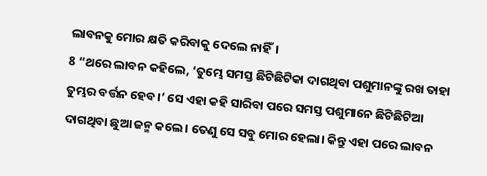ଲାବନକୁ ମୋର କ୍ଷତି କରିବାକୁ ଦେଲେ ନାହିଁ।
8 “ଥରେ ଲାବନ କହିଲେ, ‘ତୁମ୍ଭେ ସମସ୍ତ ଛିଟିଛିଟିକା ଦାଗଥିବା ପଶୁମାନଙ୍କୁ ରଖ ତାହା ତୁମ୍ଭର ବର୍ତ୍ତନ ହେବ।’ ସେ ଏହା କହି ସାରିବା ପରେ ସମସ୍ତ ପଶୁମାନେ ଛିଟିଛିଟିଆ ଦାଗଥିବା ଛୁଆ ଜନ୍ମ କଲେ। ତେଣୁ ସେ ସବୁ ମୋର ହେଲା। କିନ୍ତୁ ଏହା ପରେ ଲାବନ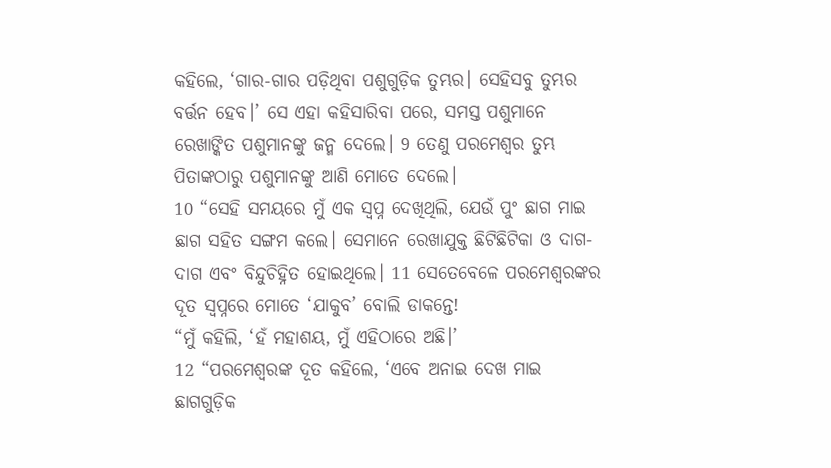କହିଲେ, ‘ଗାର-ଗାର ପଡ଼ିଥିବା ପଶୁଗୁଡ଼ିକ ତୁମ୍ଭର। ସେହିସବୁ ତୁମ୍ଭର ବର୍ତ୍ତନ ହେବ।’ ସେ ଏହା କହିସାରିବା ପରେ, ସମସ୍ତ ପଶୁମାନେ ରେଖାଙ୍କିତ ପଶୁମାନଙ୍କୁ ଜନ୍ମ ଦେଲେ। 9 ତେଣୁ ପରମେଶ୍ୱର ତୁମ୍ଭ ପିତାଙ୍କଠାରୁ ପଶୁମାନଙ୍କୁ ଆଣି ମୋତେ ଦେଲେ।
10 “ସେହି ସମୟରେ ମୁଁ ଏକ ସ୍ୱପ୍ନ ଦେଖିଥିଲି, ଯେଉଁ ପୁଂ ଛାଗ ମାଇ ଛାଗ ସହିତ ସଙ୍ଗମ କଲେ। ସେମାନେ ରେଖାଯୁକ୍ତ ଛିଟିଛିଟିକା ଓ ଦାଗ-ଦାଗ ଏବଂ ବିନ୍ଦୁଚିହ୍ନିତ ହୋଇଥିଲେ। 11 ସେତେବେଳେ ପରମେଶ୍ୱରଙ୍କର ଦୂତ ସ୍ୱପ୍ନରେ ମୋତେ ‘ଯାକୁବ’ ବୋଲି ଡାକନ୍ତେ!
“ମୁଁ କହିଲି, ‘ହଁ ମହାଶୟ, ମୁଁ ଏହିଠାରେ ଅଛି।’
12 “ପରମେଶ୍ୱରଙ୍କ ଦୂତ କହିଲେ, ‘ଏବେ ଅନାଇ ଦେଖ ମାଇ ଛାଗଗୁଡ଼ିକ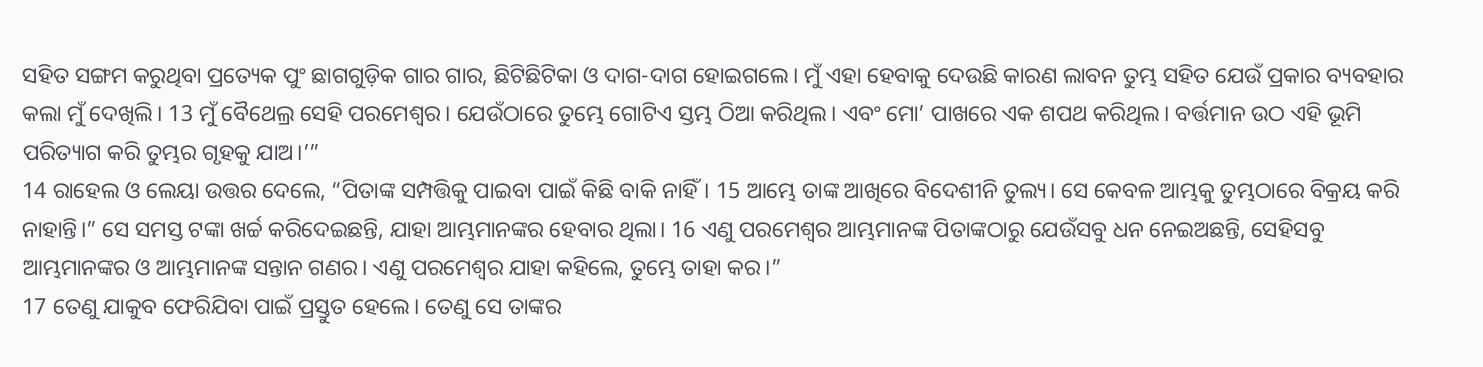ସହିତ ସଙ୍ଗମ କରୁଥିବା ପ୍ରତ୍ୟେକ ପୁଂ ଛାଗଗୁଡ଼ିକ ଗାର ଗାର, ଛିଟିଛିଟିକା ଓ ଦାଗ-ଦାଗ ହୋଇଗଲେ। ମୁଁ ଏହା ହେବାକୁ ଦେଉଛି କାରଣ ଲାବନ ତୁମ୍ଭ ସହିତ ଯେଉଁ ପ୍ରକାର ବ୍ୟବହାର କଲା ମୁଁ ଦେଖିଲି। 13 ମୁଁ ବୈଥେଲ୍ର ସେହି ପରମେଶ୍ୱର। ଯେଉଁଠାରେ ତୁମ୍ଭେ ଗୋଟିଏ ସ୍ତମ୍ଭ ଠିଆ କରିଥିଲ। ଏବଂ ମୋ’ ପାଖରେ ଏକ ଶପଥ କରିଥିଲ। ବର୍ତ୍ତମାନ ଉଠ ଏହି ଭୂମି ପରିତ୍ୟାଗ କରି ତୁମ୍ଭର ଗୃହକୁ ଯାଅ।’”
14 ରାହେଲ ଓ ଲେୟା ଉତ୍ତର ଦେଲେ, “ପିତାଙ୍କ ସମ୍ପତ୍ତିକୁ ପାଇବା ପାଇଁ କିଛି ବାକି ନାହିଁ। 15 ଆମ୍ଭେ ତାଙ୍କ ଆଖିରେ ବିଦେଶୀନି ତୁଲ୍ୟ। ସେ କେବଳ ଆମ୍ଭକୁ ତୁମ୍ଭଠାରେ ବିକ୍ରୟ କରି ନାହାନ୍ତି।” ସେ ସମସ୍ତ ଟଙ୍କା ଖର୍ଚ୍ଚ କରିଦେଇଛନ୍ତି, ଯାହା ଆମ୍ଭମାନଙ୍କର ହେବାର ଥିଲା। 16 ଏଣୁ ପରମେଶ୍ୱର ଆମ୍ଭମାନଙ୍କ ପିତାଙ୍କଠାରୁ ଯେଉଁସବୁ ଧନ ନେଇଅଛନ୍ତି, ସେହିସବୁ ଆମ୍ଭମାନଙ୍କର ଓ ଆମ୍ଭମାନଙ୍କ ସନ୍ତାନ ଗଣର। ଏଣୁ ପରମେଶ୍ୱର ଯାହା କହିଲେ, ତୁମ୍ଭେ ତାହା କର।”
17 ତେଣୁ ଯାକୁବ ଫେରିଯିବା ପାଇଁ ପ୍ରସ୍ତୁତ ହେଲେ। ତେଣୁ ସେ ତାଙ୍କର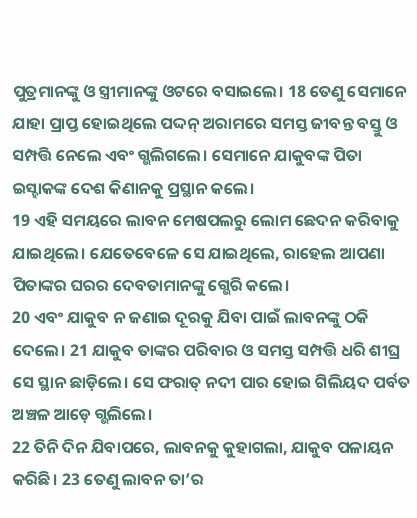ପୁତ୍ରମାନଙ୍କୁ ଓ ସ୍ତ୍ରୀମାନଙ୍କୁ ଓଟରେ ବସାଇଲେ। 18 ତେଣୁ ସେମାନେ ଯାହା ପ୍ରାପ୍ତ ହୋଇଥିଲେ ପଦ୍ଦନ୍ ଅରାମରେ ସମସ୍ତ ଜୀବନ୍ତ ବସ୍ତୁ ଓ ସମ୍ପତ୍ତି ନେଲେ ଏବଂ ଗ୍ଭଲିଗଲେ। ସେମାନେ ଯାକୁବଙ୍କ ପିତା ଇସ୍ହାକଙ୍କ ଦେଶ କିଣାନକୁ ପ୍ରସ୍ଥାନ କଲେ।
19 ଏହି ସମୟରେ ଲାବନ ମେଷପଲରୁ ଲୋମ ଛେଦନ କରିବାକୁ ଯାଇଥିଲେ। ଯେତେବେଳେ ସେ ଯାଇଥିଲେ, ରାହେଲ ଆପଣା ପିତାଙ୍କର ଘରର ଦେବତାମାନଙ୍କୁ ଗ୍ଭେରି କଲେ।
20 ଏବଂ ଯାକୁବ ନ ଜଣାଇ ଦୂରକୁ ଯିବା ପାଇଁ ଲାବନଙ୍କୁ ଠକି ଦେଲେ। 21 ଯାକୁବ ତାଙ୍କର ପରିବାର ଓ ସମସ୍ତ ସମ୍ପତ୍ତି ଧରି ଶୀଘ୍ର ସେ ସ୍ଥାନ ଛାଡ଼ିଲେ। ସେ ଫରାତ୍ ନଦୀ ପାର ହୋଇ ଗିଲିୟଦ ପର୍ବତ ଅଞ୍ଚଳ ଆଡ଼େ ଗ୍ଭଲିଲେ।
22 ତିନି ଦିନ ଯିବାପରେ, ଲାବନକୁ କୁହାଗଲା, ଯାକୁବ ପଳାୟନ କରିଛି। 23 ତେଣୁ ଲାବନ ତା’ର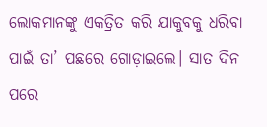ଲୋକମାନଙ୍କୁ ଏକତ୍ରିତ କରି ଯାକୁବକୁ ଧରିବା ପାଇଁ ତା’ ପଛରେ ଗୋଡ଼ାଇଲେ। ସାତ ଦିନ ପରେ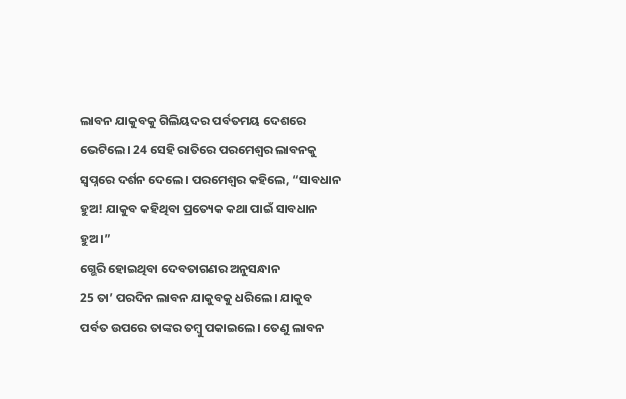ଲାବନ ଯାକୁବକୁ ଗିଲିୟଦର ପର୍ବତମୟ ଦେଶରେ ଭେଟିଲେ। 24 ସେହି ରାତିରେ ପରମେଶ୍ୱର ଲାବନକୁ ସ୍ୱପ୍ନରେ ଦର୍ଶନ ଦେଲେ। ପରମେଶ୍ୱର କହିଲେ, “ସାବଧାନ ହୁଅ! ଯାକୁବ କହିଥିବା ପ୍ରତ୍ୟେକ କଥା ପାଇଁ ସାବଧାନ ହୁଅ।”
ଗ୍ଭେରି ହୋଇଥିବା ଦେବତାଗଣର ଅନୁସନ୍ଧାନ
25 ତା’ ପରଦିନ ଲାବନ ଯାକୁବକୁ ଧରିଲେ। ଯାକୁବ ପର୍ବତ ଉପରେ ତାଙ୍କର ତମ୍ବୁ ପକାଇଲେ। ତେଣୁ ଲାବନ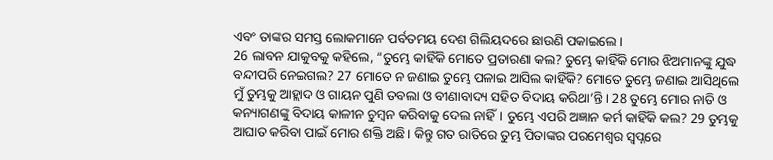ଏବଂ ତାଙ୍କର ସମସ୍ତ ଲୋକମାନେ ପର୍ବତମୟ ଦେଶ ଗିଲିୟଦରେ ଛାଉଣି ପକାଇଲେ।
26 ଲାବନ ଯାକୁବକୁ କହିଲେ, “ତୁମ୍ଭେ କାହିଁକି ମୋତେ ପ୍ରତାରଣା କଲ? ତୁମ୍ଭେ କାହିଁକି ମୋର ଝିଅମାନଙ୍କୁ ଯୁଦ୍ଧ ବନ୍ଦୀପରି ନେଇଗଲ? 27 ମୋତେ ନ ଜଣାଇ ତୁମ୍ଭେ ପଳାଇ ଆସିଲ କାହିଁକି? ମୋତେ ତୁମ୍ଭେ ଜଣାଇ ଆସିଥିଲେ ମୁଁ ତୁମ୍ଭକୁ ଆହ୍ଲାଦ ଓ ଗାୟନ ପୁଣି ତବଲା ଓ ବୀଣାବାଦ୍ୟ ସହିତ ବିଦାୟ କରିଥା’ନ୍ତି। 28 ତୁମ୍ଭେ ମୋର ନାତି ଓ କନ୍ୟାଗଣଙ୍କୁ ବିଦାୟ କାଳୀନ ଚୁମ୍ବନ କରିବାକୁ ଦେଲ ନାହିଁ। ତୁମ୍ଭେ ଏପରି ଅଜ୍ଞାନ କର୍ମ କାହିଁକି କଲ? 29 ତୁମ୍ଭକୁ ଆଘାତ କରିବା ପାଇଁ ମୋର ଶକ୍ତି ଅଛି। କିନ୍ତୁ ଗତ ରାତିରେ ତୁମ୍ଭ ପିତାଙ୍କର ପରମେଶ୍ୱର ସ୍ୱପ୍ନରେ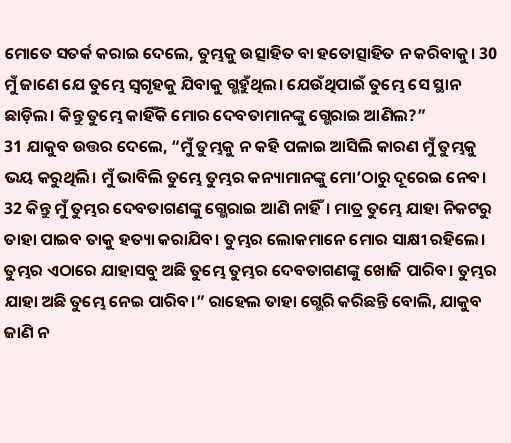ମୋତେ ସତର୍କ କରାଇ ଦେଲେ, ତୁମ୍ଭକୁ ଉତ୍ସାହିତ ବା ହତୋତ୍ସାହିତ ନ କରିବାକୁ। 30 ମୁଁ ଜାଣେ ଯେ ତୁମ୍ଭେ ସ୍ୱଗୃହକୁ ଯିବାକୁ ଗ୍ଭହୁଁଥିଲ। ଯେଉଁଥିପାଇଁ ତୁମ୍ଭେ ସେ ସ୍ଥାନ ଛାଡ଼ିଲ। କିନ୍ତୁ ତୁମ୍ଭେ କାହିଁକି ମୋର ଦେବତାମାନଙ୍କୁ ଗ୍ଭେରାଇ ଆଣିଲ?”
31 ଯାକୁବ ଉତ୍ତର ଦେଲେ, “ମୁଁ ତୁମ୍ଭକୁ ନ କହି ପଳାଇ ଆସିଲି କାରଣ ମୁଁ ତୁମ୍ଭକୁ ଭୟ କରୁଥିଲି। ମୁଁ ଭାବିଲି ତୁମ୍ଭେ ତୁମ୍ଭର କନ୍ୟାମାନଙ୍କୁ ମୋ’ଠାରୁ ଦୂରେଇ ନେବ। 32 କିନ୍ତୁ ମୁଁ ତୁମ୍ଭର ଦେବତାଗଣଙ୍କୁ ଗ୍ଭେରାଇ ଆଣି ନାହିଁ। ମାତ୍ର ତୁମ୍ଭେ ଯାହା ନିକଟରୁ ତାହା ପାଇବ ତାକୁ ହତ୍ୟା କରାଯିବ। ତୁମ୍ଭର ଲୋକମାନେ ମୋର ସାକ୍ଷୀ ରହିଲେ। ତୁମ୍ଭର ଏଠାରେ ଯାହାସବୁ ଅଛି ତୁମ୍ଭେ ତୁମ୍ଭର ଦେବତାଗଣଙ୍କୁ ଖୋଜି ପାରିବ। ତୁମ୍ଭର ଯାହା ଅଛି ତୁମ୍ଭେ ନେଇ ପାରିବ।” ରାହେଲ ତାହା ଗ୍ଭେରି କରିଛନ୍ତି ବୋଲି, ଯାକୁବ ଜାଣି ନ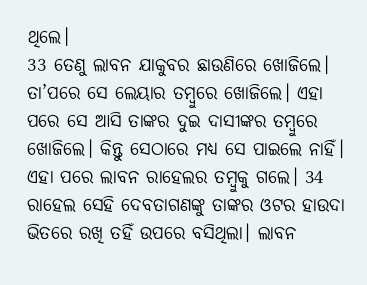ଥିଲେ।
33 ତେଣୁ ଲାବନ ଯାକୁବର ଛାଉଣିରେ ଖୋଜିଲେ। ତା’ପରେ ସେ ଲେୟାର ତମ୍ବୁରେ ଖୋଜିଲେ। ଏହା ପରେ ସେ ଆସି ତାଙ୍କର ଦୁଇ ଦାସୀଙ୍କର ତମ୍ବୁରେ ଖୋଜିଲେ। କିନ୍ତୁ ସେଠାରେ ମଧ୍ୟ ସେ ପାଇଲେ ନାହିଁ। ଏହା ପରେ ଲାବନ ରାହେଲର ତମ୍ବୁକୁ ଗଲେ। 34 ରାହେଲ ସେହି ଦେବତାଗଣଙ୍କୁ ତାଙ୍କର ଓଟର ହାଉଦା ଭିତରେ ରଖି ତହିଁ ଉପରେ ବସିଥିଲା। ଲାବନ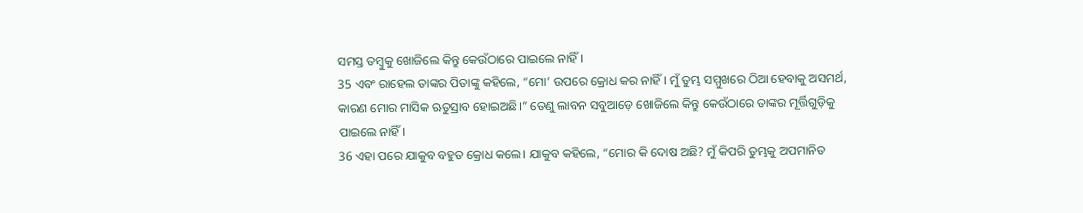ସମସ୍ତ ତମ୍ବୁକୁ ଖୋଜିଲେ କିନ୍ତୁ କେଉଁଠାରେ ପାଇଲେ ନାହିଁ।
35 ଏବଂ ରାହେଲ ତାଙ୍କର ପିତାଙ୍କୁ କହିଲେ, “ମୋ’ ଉପରେ କ୍ରୋଧ କର ନାହିଁ। ମୁଁ ତୁମ୍ଭ ସମ୍ମୁଖରେ ଠିଆ ହେବାକୁ ଅସମର୍ଥ, କାରଣ ମୋର ମାସିକ ଋତୁସ୍ରାବ ହୋଇଅଛି।” ତେଣୁ ଲାବନ ସବୁଆଡ଼େ ଖୋଜିଲେ କିନ୍ତୁ କେଉଁଠାରେ ତାଙ୍କର ମୂର୍ତ୍ତିଗୁଡ଼ିକୁ ପାଇଲେ ନାହିଁ।
36 ଏହା ପରେ ଯାକୁବ ବହୁତ କ୍ରୋଧ କଲେ। ଯାକୁବ କହିଲେ, “ମୋର କି ଦୋଷ ଅଛି? ମୁଁ କିପରି ତୁମ୍ଭକୁ ଅପମାନିତ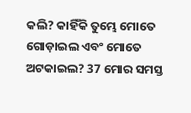କଲି? କାହିଁକି ତୁମ୍ଭେ ମୋତେ ଗୋଡ଼ାଇଲ ଏବଂ ମୋତେ ଅଟକାଇଲ? 37 ମୋର ସମସ୍ତ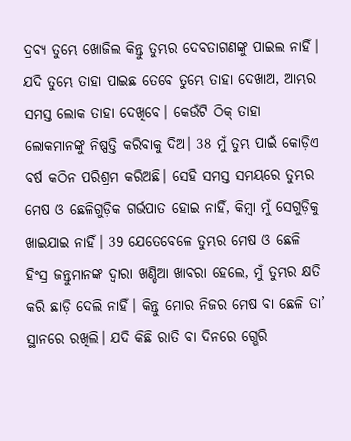ଦ୍ରବ୍ୟ ତୁମ୍ଭେ ଖୋଜିଲ କିନ୍ତୁ ତୁମ୍ଭର ଦେବତାଗଣଙ୍କୁ ପାଇଲ ନାହିଁ। ଯଦି ତୁମ୍ଭେ ତାହା ପାଇଛ ତେବେ ତୁମ୍ଭେ ତାହା ଦେଖାଅ, ଆମ୍ଭର ସମସ୍ତ ଲୋକ ତାହା ଦେଖିବେ। କେଉଁଟି ଠିକ୍ ତାହା ଲୋକମାନଙ୍କୁ ନିଷ୍ପତ୍ତି କରିବାକୁ ଦିଅ। 38 ମୁଁ ତୁମ୍ଭ ପାଇଁ କୋଡ଼ିଏ ବର୍ଷ କଠିନ ପରିଶ୍ରମ କରିଅଛି। ସେହି ସମସ୍ତ ସମୟରେ ତୁମ୍ଭର ମେଷ ଓ ଛେଳିଗୁଡ଼ିକ ଗର୍ଭପାତ ହୋଇ ନାହିଁ, କିମ୍ବା ମୁଁ ସେଗୁଡ଼ିକୁ ଖାଇଯାଇ ନାହିଁ। 39 ଯେତେବେଳେ ତୁମ୍ଭର ମେଷ ଓ ଛେଳି ହିଂସ୍ର ଜନ୍ତୁମାନଙ୍କ ଦ୍ୱାରା ଖଣ୍ଡିଆ ଖାବରା ହେଲେ, ମୁଁ ତୁମ୍ଭର କ୍ଷତି କରି ଛାଡ଼ି ଦେଲି ନାହିଁ। କିନ୍ତୁ ମୋର ନିଜର ମେଷ ବା ଛେଳି ତା’ ସ୍ଥାନରେ ରଖିଲି। ଯଦି କିଛି ରାତି ବା ଦିନରେ ଗ୍ଭେରି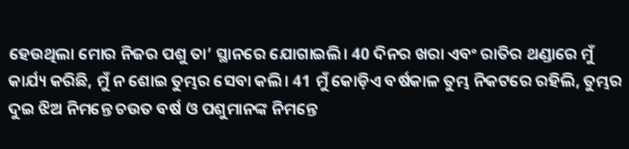ହେଉଥିଲା ମୋର ନିଜର ପଶୁ ତା’ ସ୍ଥାନରେ ଯୋଗାଇଲି। 40 ଦିନର ଖରା ଏବଂ ରାତିର ଥଣ୍ଡାରେ ମୁଁ କାର୍ଯ୍ୟ କରିଛି, ମୁଁ ନ ଶୋଇ ତୁମ୍ଭର ସେବା କଲି। 41 ମୁଁ କୋଡ଼ିଏ ବର୍ଷକାଳ ତୁମ୍ଭ ନିକଟରେ ରହିଲି, ତୁମ୍ଭର ଦୁଇ ଝିଅ ନିମନ୍ତେ ଚଉତ ବର୍ଷ ଓ ପଶୁମାନଙ୍କ ନିମନ୍ତେ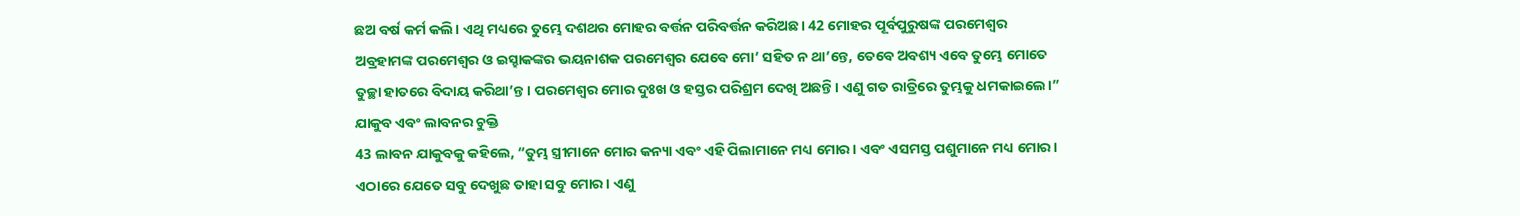ଛଅ ବର୍ଷ କର୍ମ କଲି। ଏଥି ମଧ୍ୟରେ ତୁମ୍ଭେ ଦଶଥର ମୋହର ବର୍ତ୍ତନ ପରିବର୍ତ୍ତନ କରିଅଛ। 42 ମୋହର ପୂର୍ବପୁରୁଷଙ୍କ ପରମେଶ୍ୱର ଅବ୍ରହାମଙ୍କ ପରମେଶ୍ୱର ଓ ଇସ୍ହାକଙ୍କର ଭୟନାଶକ ପରମେଶ୍ୱର ଯେବେ ମୋ’ ସହିତ ନ ଥା’ନ୍ତେ, ତେବେ ଅବଶ୍ୟ ଏବେ ତୁମ୍ଭେ ମୋତେ ତୁଚ୍ଛା ହାତରେ ବିଦାୟ କରିଥା’ନ୍ତ। ପରମେଶ୍ୱର ମୋର ଦୁଃଖ ଓ ହସ୍ତର ପରିଶ୍ରମ ଦେଖି ଅଛନ୍ତି। ଏଣୁ ଗତ ରାତ୍ରିରେ ତୁମ୍ଭକୁ ଧମକାଇଲେ।”
ଯାକୁବ ଏବଂ ଲାବନର ଚୁକ୍ତି
43 ଲାବନ ଯାକୁବକୁ କହିଲେ, “ତୁମ୍ଭ ସ୍ତ୍ରୀମାନେ ମୋର କନ୍ୟା ଏବଂ ଏହି ପିଲାମାନେ ମଧ୍ୟ ମୋର। ଏବଂ ଏସମସ୍ତ ପଶୁମାନେ ମଧ୍ୟ ମୋର। ଏଠାରେ ଯେତେ ସବୁ ଦେଖୁଛ ତାହା ସବୁ ମୋର। ଏଣୁ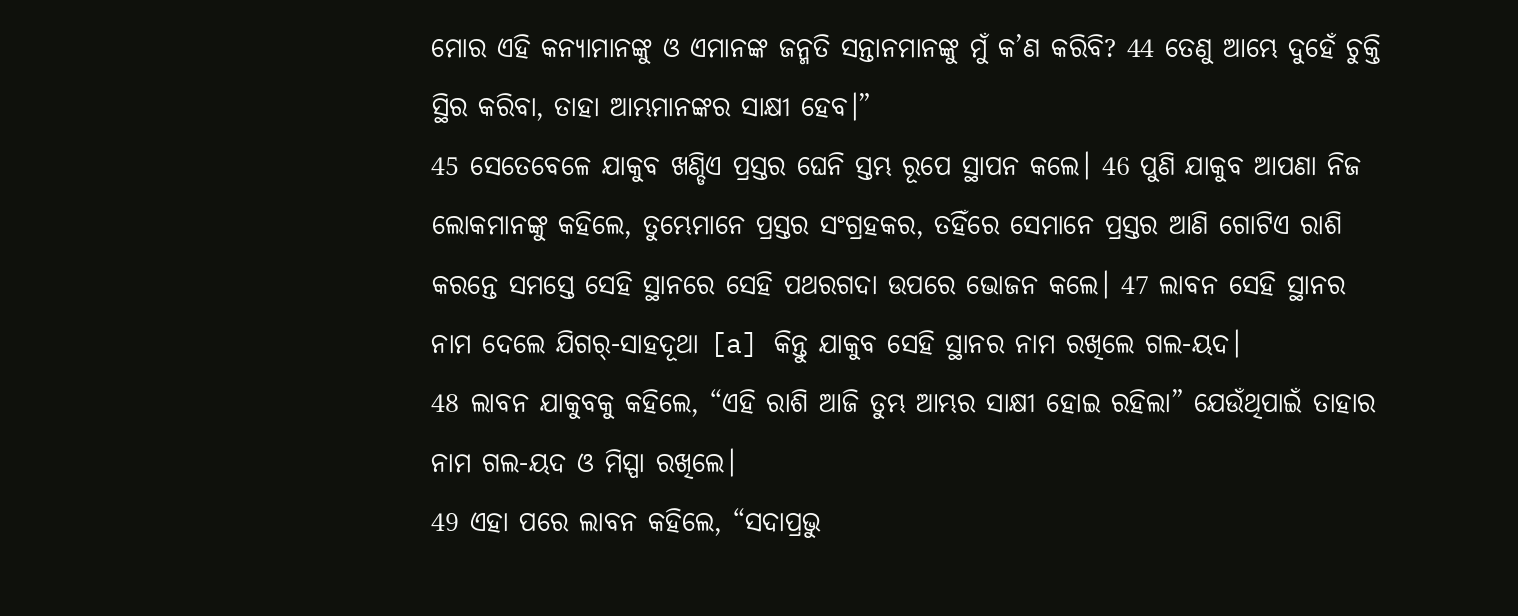ମୋର ଏହି କନ୍ୟାମାନଙ୍କୁ ଓ ଏମାନଙ୍କ ଜନ୍ମତି ସନ୍ତାନମାନଙ୍କୁ ମୁଁ କ’ଣ କରିବି? 44 ତେଣୁ ଆମ୍ଭେ ଦୁହେଁ ଚୁକ୍ତି ସ୍ଥିର କରିବା, ତାହା ଆମ୍ଭମାନଙ୍କର ସାକ୍ଷୀ ହେବ।”
45 ସେତେବେଳେ ଯାକୁବ ଖଣ୍ଡିଏ ପ୍ରସ୍ତର ଘେନି ସ୍ତମ୍ଭ ରୂପେ ସ୍ଥାପନ କଲେ। 46 ପୁଣି ଯାକୁବ ଆପଣା ନିଜ ଲୋକମାନଙ୍କୁ କହିଲେ, ତୁମ୍ଭେମାନେ ପ୍ରସ୍ତର ସଂଗ୍ରହକର, ତହିଁରେ ସେମାନେ ପ୍ରସ୍ତର ଆଣି ଗୋଟିଏ ରାଶି କରନ୍ତେ ସମସ୍ତେ ସେହି ସ୍ଥାନରେ ସେହି ପଥରଗଦା ଉପରେ ଭୋଜନ କଲେ। 47 ଲାବନ ସେହି ସ୍ଥାନର ନାମ ଦେଲେ ଯିଗର୍-ସାହଦୂଥା [a] କିନ୍ତୁ ଯାକୁବ ସେହି ସ୍ଥାନର ନାମ ରଖିଲେ ଗଲ-ୟଦ।
48 ଲାବନ ଯାକୁବକୁ କହିଲେ, “ଏହି ରାଶି ଆଜି ତୁମ୍ଭ ଆମ୍ଭର ସାକ୍ଷୀ ହୋଇ ରହିଲା” ଯେଉଁଥିପାଇଁ ତାହାର ନାମ ଗଲ-ୟଦ ଓ ମିସ୍ପା ରଖିଲେ।
49 ଏହା ପରେ ଲାବନ କହିଲେ, “ସଦାପ୍ରଭୁ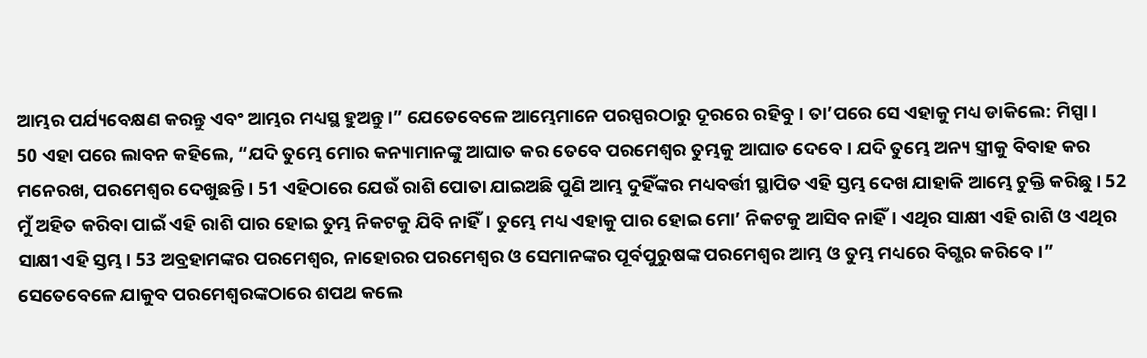ଆମ୍ଭର ପର୍ଯ୍ୟବେକ୍ଷଣ କରନ୍ତୁ ଏବଂ ଆମ୍ଭର ମଧ୍ୟସ୍ଥ ହୁଅନ୍ତୁ।” ଯେତେବେଳେ ଆମ୍ଭେମାନେ ପରସ୍ପରଠାରୁ ଦୂରରେ ରହିବୁ। ତା’ପରେ ସେ ଏହାକୁ ମଧ୍ୟ ଡାକିଲେ: ମିସ୍ପା।
50 ଏହା ପରେ ଲାବନ କହିଲେ, “ଯଦି ତୁମ୍ଭେ ମୋର କନ୍ୟାମାନଙ୍କୁ ଆଘାତ କର ତେବେ ପରମେଶ୍ୱର ତୁମ୍ଭକୁ ଆଘାତ ଦେବେ। ଯଦି ତୁମ୍ଭେ ଅନ୍ୟ ସ୍ତ୍ରୀକୁ ବିବାହ କର ମନେରଖ, ପରମେଶ୍ୱର ଦେଖୁଛନ୍ତି। 51 ଏହିଠାରେ ଯେଉଁ ରାଶି ପୋତା ଯାଇଅଛି ପୁଣି ଆମ୍ଭ ଦୁହିଁଙ୍କର ମଧ୍ୟବର୍ତ୍ତୀ ସ୍ଥାପିତ ଏହି ସ୍ତମ୍ଭ ଦେଖ ଯାହାକି ଆମ୍ଭେ ଚୁକ୍ତି କରିଛୁ। 52 ମୁଁ ଅହିତ କରିବା ପାଇଁ ଏହି ରାଶି ପାର ହୋଇ ତୁମ୍ଭ ନିକଟକୁ ଯିବି ନାହିଁ। ତୁମ୍ଭେ ମଧ୍ୟ ଏହାକୁ ପାର ହୋଇ ମୋ’ ନିକଟକୁ ଆସିବ ନାହିଁ। ଏଥିର ସାକ୍ଷୀ ଏହି ରାଶି ଓ ଏଥିର ସାକ୍ଷୀ ଏହି ସ୍ତମ୍ଭ। 53 ଅବ୍ରହାମଙ୍କର ପରମେଶ୍ୱର, ନାହୋରର ପରମେଶ୍ୱର ଓ ସେମାନଙ୍କର ପୂର୍ବପୁରୁଷଙ୍କ ପରମେଶ୍ୱର ଆମ୍ଭ ଓ ତୁମ୍ଭ ମଧ୍ୟରେ ବିଗ୍ଭର କରିବେ।”
ସେତେବେଳେ ଯାକୁବ ପରମେଶ୍ୱରଙ୍କଠାରେ ଶପଥ କଲେ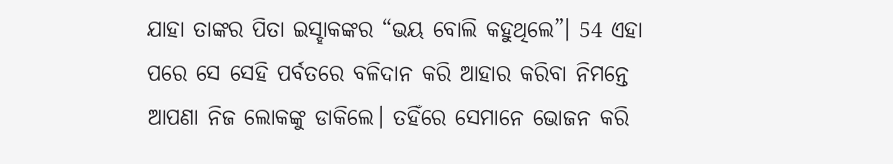ଯାହା ତାଙ୍କର ପିତା ଇସ୍ହାକଙ୍କର “ଭୟ ବୋଲି କହୁଥିଲେ”। 54 ଏହା ପରେ ସେ ସେହି ପର୍ବତରେ ବଳିଦାନ କରି ଆହାର କରିବା ନିମନ୍ତେ ଆପଣା ନିଜ ଲୋକଙ୍କୁ ଡାକିଲେ। ତହିଁରେ ସେମାନେ ଭୋଜନ କରି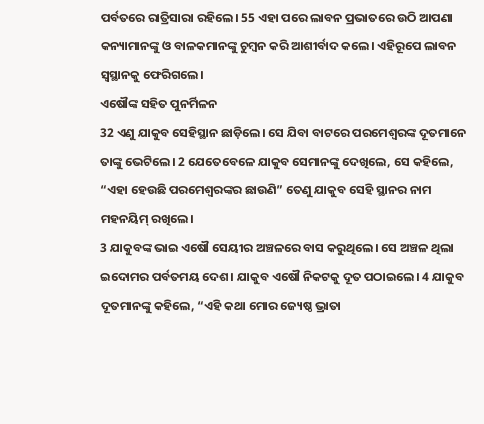ପର୍ବତରେ ରାତ୍ରିସାରା ରହିଲେ। 55 ଏହା ପରେ ଲାବନ ପ୍ରଭାତରେ ଉଠି ଆପଣା କନ୍ୟାମାନଙ୍କୁ ଓ ବାଳକମାନଙ୍କୁ ଚୁମ୍ବନ କରି ଆଶୀର୍ବାଦ କଲେ। ଏହିରୂପେ ଲାବନ ସ୍ୱସ୍ଥାନକୁ ଫେରିଗଲେ।
ଏଷୌଙ୍କ ସହିତ ପୁନର୍ମିଳନ
32 ଏଣୁ ଯାକୁବ ସେହିସ୍ଥାନ ଛାଡ଼ିଲେ। ସେ ଯିବା ବାଟରେ ପରମେଶ୍ୱରଙ୍କ ଦୂତମାନେ ତାଙ୍କୁ ଭେଟିଲେ। 2 ଯେତେବେଳେ ଯାକୁବ ସେମାନଙ୍କୁ ଦେଖିଲେ, ସେ କହିଲେ, “ଏହା ହେଉଛି ପରମେଶ୍ୱରଙ୍କର ଛାଉଣି” ତେଣୁ ଯାକୁବ ସେହି ସ୍ଥାନର ନାମ ମହନୟିମ୍ ରଖିଲେ।
3 ଯାକୁବଙ୍କ ଭାଇ ଏଷୌ ସେୟୀର ଅଞ୍ଚଳରେ ବାସ କରୁଥିଲେ। ସେ ଅଞ୍ଚଳ ଥିଲା ଇଦୋମର ପର୍ବତମୟ ଦେଶ। ଯାକୁବ ଏଷୌ ନିକଟକୁ ଦୂତ ପଠାଇଲେ। 4 ଯାକୁବ ଦୂତମାନଙ୍କୁ କହିଲେ, “ଏହି କଥା ମୋର ଜ୍ୟେଷ୍ଠ ଭ୍ରାତା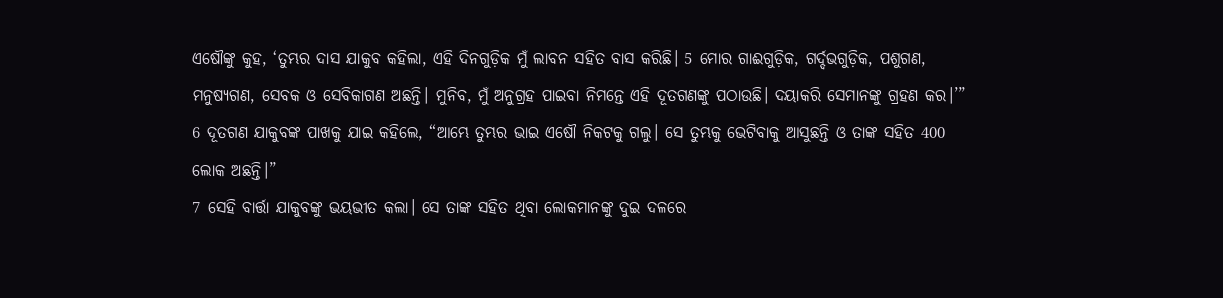ଏଷୌଙ୍କୁ କୁହ, ‘ତୁମ୍ଭର ଦାସ ଯାକୁବ କହିଲା, ଏହି ଦିନଗୁଡ଼ିକ ମୁଁ ଲାବନ ସହିତ ବାସ କରିଛି। 5 ମୋର ଗାଈଗୁଡ଼ିକ, ଗର୍ଦ୍ଦଭଗୁଡ଼ିକ, ପଶୁଗଣ, ମନୁଷ୍ୟଗଣ, ସେବକ ଓ ସେବିକାଗଣ ଅଛନ୍ତି। ମୁନିବ, ମୁଁ ଅନୁଗ୍ରହ ପାଇବା ନିମନ୍ତେ ଏହି ଦୂତଗଣଙ୍କୁ ପଠାଉଛି। ଦୟାକରି ସେମାନଙ୍କୁ ଗ୍ରହଣ କର।’”
6 ଦୂତଗଣ ଯାକୁବଙ୍କ ପାଖକୁ ଯାଇ କହିଲେ, “ଆମ୍ଭେ ତୁମ୍ଭର ଭାଇ ଏଷୌ ନିକଟକୁ ଗଲୁ। ସେ ତୁମ୍ଭକୁ ଭେଟିବାକୁ ଆସୁଛନ୍ତି ଓ ତାଙ୍କ ସହିତ 400 ଲୋକ ଅଛନ୍ତି।”
7 ସେହି ବାର୍ତ୍ତା ଯାକୁବଙ୍କୁ ଭୟଭୀତ କଲା। ସେ ତାଙ୍କ ସହିତ ଥିବା ଲୋକମାନଙ୍କୁ ଦୁଇ ଦଳରେ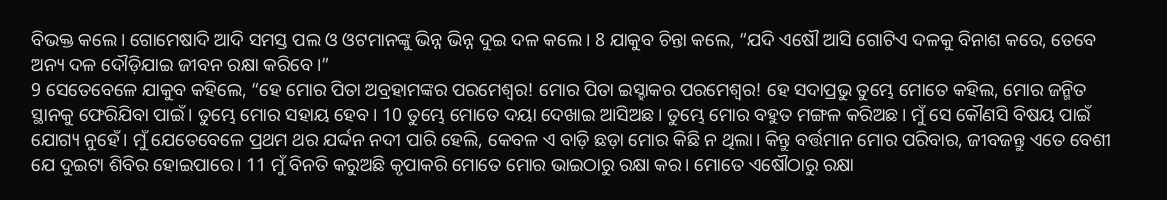ବିଭକ୍ତ କଲେ। ଗୋମେଷାଦି ଆଦି ସମସ୍ତ ପଲ ଓ ଓଟମାନଙ୍କୁ ଭିନ୍ନ ଭିନ୍ନ ଦୁଇ ଦଳ କଲେ। 8 ଯାକୁବ ଚିନ୍ତା କଲେ, “ଯଦି ଏଷୌ ଆସି ଗୋଟିଏ ଦଳକୁ ବିନାଶ କରେ, ତେବେ ଅନ୍ୟ ଦଳ ଦୌଡ଼ିଯାଇ ଜୀବନ ରକ୍ଷା କରିବେ।”
9 ସେତେବେଳେ ଯାକୁବ କହିଲେ, “ହେ ମୋର ପିତା ଅବ୍ରହାମଙ୍କର ପରମେଶ୍ୱର! ମୋର ପିତା ଇସ୍ହାକର ପରମେଶ୍ୱର! ହେ ସଦାପ୍ରଭୁ ତୁମ୍ଭେ ମୋତେ କହିଲ, ମୋର ଜନ୍ମିତ ସ୍ଥାନକୁ ଫେରିଯିବା ପାଇଁ। ତୁମ୍ଭେ ମୋର ସହାୟ ହେବ। 10 ତୁମ୍ଭେ ମୋତେ ଦୟା ଦେଖାଇ ଆସିଅଛ। ତୁମ୍ଭେ ମୋର ବହୁତ ମଙ୍ଗଳ କରିଅଛ। ମୁଁ ସେ କୌଣସି ବିଷୟ ପାଇଁ ଯୋଗ୍ୟ ନୁହେଁ। ମୁଁ ଯେତେବେଳେ ପ୍ରଥମ ଥର ଯର୍ଦ୍ଦନ ନଦୀ ପାରି ହେଲି, କେବଳ ଏ ବାଡ଼ି ଛଡ଼ା ମୋର କିଛି ନ ଥିଲା। କିନ୍ତୁ ବର୍ତ୍ତମାନ ମୋର ପରିବାର, ଜୀବଜନ୍ତୁ ଏତେ ବେଶୀ ଯେ ଦୁଇଟା ଶିବିର ହୋଇପାରେ। 11 ମୁଁ ବିନତି କରୁଅଛି କୃପାକରି ମୋତେ ମୋର ଭାଇଠାରୁ ରକ୍ଷା କର। ମୋତେ ଏଷୌଠାରୁ ରକ୍ଷା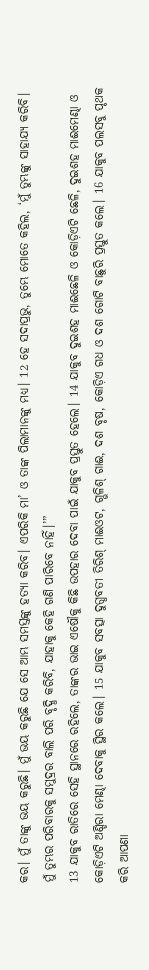କର। ମୁଁ ତାଙ୍କୁ ଭୟ କରୁଛି। ମୁଁ ଭୟ କରୁଛି ଯେ ସେ ଆମ୍ଭ ସମସ୍ତଙ୍କୁ ହତ୍ୟା କରିବ। ଏପରିକି ମା’ ଓ ତାଙ୍କ ପିଲାମାନଙ୍କୁ ମଧ୍ୟ। 12 ହେ ସଦାପ୍ରଭୁ, ତୁମ୍ଭେ ମୋତେ କହିଲ, ‘ମୁଁ ତୁମ୍ଭଙ୍କୁ ସାହାଯ୍ୟ କରିବି। ମୁଁ ତୁମ୍ଭର ପରିବାରକୁ ସମୁଦ୍ରର ବାଲି ପରି ବୃଦ୍ଧି କରିବି, ଯାହାକୁ କେହି ଗଣି ପାରିବେ ନାହିଁ।’”
13 ଯାକୁବ ରାତିରେ ସେହି ସ୍ଥାନରେ ରହିଲେ, ତାଙ୍କର ଭାଇ ଏଷୌକୁ କିଛି ଉପହାର ଦେବା ପାଇଁ ଯାକୁବ ପ୍ରସ୍ତୁତ ହେଲେ। 14 ଯାକୁବ ଦୁଇଶହ ମାଈଛେଳି ଓ କୋଡ଼ିଏଟି ଛେଳି, ଦୁଇଶହ ମାଈମେଣ୍ଢା ଓ କୋଡ଼ିଏଟି ଅଣ୍ଡିରା ମେଣ୍ଢା ଦେବାକୁ ସ୍ଥିର କଲେ। 15 ଯାକୁବ ସବତ୍ସା ଦୁଗ୍ଧବତୀ ତିରିଶ୍ ମାଈଓଟ, ଗ୍ଭଳିଶ୍ ଗାଈ, ଦଶ ବୃଷ, କୋଡ଼ିଏ ଗଧ ଓ ଦଶ ଗୋଟି ବାଛୁରି ପ୍ରସ୍ତୁତ କଲେ। 16 ଯାକୁବ ପଲସବୁ ପୃଥକ କରି ଆପଣା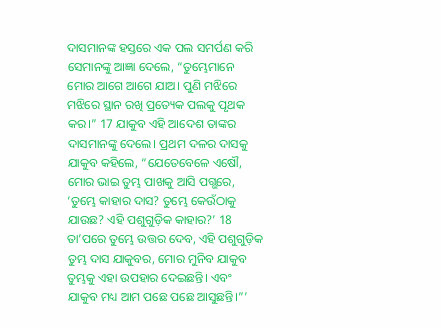ଦାସମାନଙ୍କ ହସ୍ତରେ ଏକ ପଲ ସମର୍ପଣ କରି ସେମାନଙ୍କୁ ଆଜ୍ଞା ଦେଲେ, “ତୁମ୍ଭେମାନେ ମୋର ଆଗେ ଆଗେ ଯାଅ। ପୁଣି ମଝିରେ ମଝିରେ ସ୍ଥାନ ରଖି ପ୍ରତ୍ୟେକ ପଲକୁ ପୃଥକ କର।” 17 ଯାକୁବ ଏହି ଆଦେଶ ତାଙ୍କର ଦାସମାନଙ୍କୁ ଦେଲେ। ପ୍ରଥମ ଦଳର ଦାସକୁ ଯାକୁବ କହିଲେ, “ଯେତେବେଳେ ଏଷୌ, ମୋର ଭାଇ ତୁମ୍ଭ ପାଖକୁ ଆସି ପଗ୍ଭରେ, ‘ତୁମ୍ଭେ କାହାର ଦାସ? ତୁମ୍ଭେ କେଉଁଠାକୁ ଯାଉଛ? ଏହି ପଶୁଗୁଡ଼ିକ କାହାର?’ 18 ତା’ପରେ ତୁମ୍ଭେ ଉତ୍ତର ଦେବ, ଏହି ପଶୁଗୁଡ଼ିକ ତୁମ୍ଭ ଦାସ ଯାକୁବର, ମୋର ମୁନିବ ଯାକୁବ ତୁମ୍ଭକୁ ଏହା ଉପହାର ଦେଇଛନ୍ତି। ଏବଂ ଯାକୁବ ମଧ୍ୟ ଆମ ପଛେ ପଛେ ଆସୁଛନ୍ତି।”’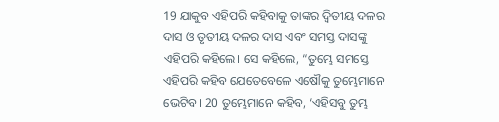19 ଯାକୁବ ଏହିପରି କହିବାକୁ ତାଙ୍କର ଦ୍ୱିତୀୟ ଦଳର ଦାସ ଓ ତୃତୀୟ ଦଳର ଦାସ ଏବଂ ସମସ୍ତ ଦାସଙ୍କୁ ଏହିପରି କହିଲେ। ସେ କହିଲେ, “ତୁମ୍ଭେ ସମସ୍ତେ ଏହିପରି କହିବ ଯେତେବେଳେ ଏଷୌକୁ ତୁମ୍ଭେମାନେ ଭେଟିବ। 20 ତୁମ୍ଭେମାନେ କହିବ, ‘ଏହିସବୁ ତୁମ୍ଭ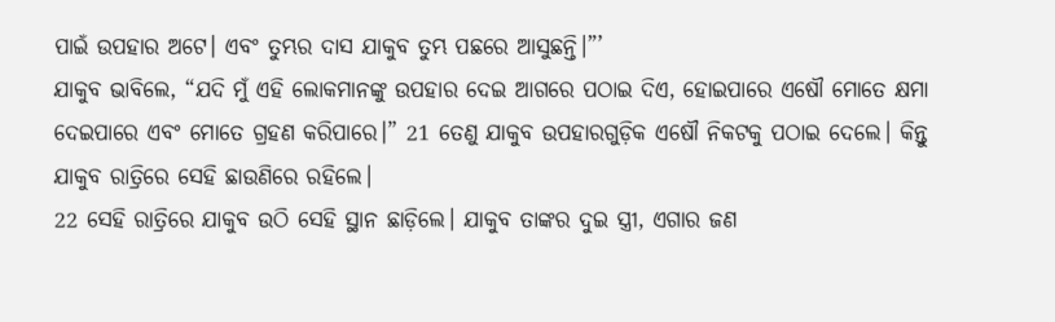ପାଇଁ ଉପହାର ଅଟେ। ଏବଂ ତୁମ୍ଭର ଦାସ ଯାକୁବ ତୁମ୍ଭ ପଛରେ ଆସୁଛନ୍ତି।”’
ଯାକୁବ ଭାବିଲେ, “ଯଦି ମୁଁ ଏହି ଲୋକମାନଙ୍କୁ ଉପହାର ଦେଇ ଆଗରେ ପଠାଇ ଦିଏ, ହୋଇପାରେ ଏଷୌ ମୋତେ କ୍ଷମା ଦେଇପାରେ ଏବଂ ମୋତେ ଗ୍ରହଣ କରିପାରେ।” 21 ତେଣୁ ଯାକୁବ ଉପହାରଗୁଡ଼ିକ ଏଷୌ ନିକଟକୁ ପଠାଇ ଦେଲେ। କିନ୍ତୁ ଯାକୁବ ରାତ୍ରିରେ ସେହି ଛାଉଣିରେ ରହିଲେ।
22 ସେହି ରାତ୍ରିରେ ଯାକୁବ ଉଠି ସେହି ସ୍ଥାନ ଛାଡ଼ିଲେ। ଯାକୁବ ତାଙ୍କର ଦୁଇ ସ୍ତ୍ରୀ, ଏଗାର ଜଣ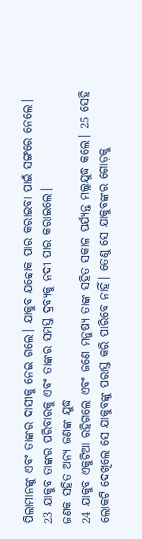ପିଲାମାନଙ୍କୁ ଏବଂ ତାଙ୍କର ଦାସୀକୁ ନେଇ ଗଲେ। ଯାକୁବ ଯବ୍ବୋକ ପାର କରାଇବା ପାଇଁ ସଙ୍ଗରେ ନେଲେ। 23 ଯାକୁବ ତାଙ୍କର ପରିବାରକୁ ଏବଂ ତାଙ୍କର ସମସ୍ତ ଦ୍ରବ୍ୟକୁ ନଦୀ ପାର କରାଇଲେ।
ଜଣକ ସହିତ ଅନ୍ୟ ଜଣଙ୍କ ଯୁଦ୍ଧ
24 ଯାକୁବ ଏକୁଟିଆ ରହିଗଲେ ଏବଂ ଜଣେ ମନୁଷ୍ୟ ତାଙ୍କ ସହିତ ସକାଳ ପର୍ଯ୍ୟନ୍ତ ମଲ୍ଲଯୁଦ୍ଧ କଲେ। 25 ସେହି ଲୋକଟି ଦେଖିଲେ ସେ ଯାକୁବଙ୍କୁ ପରାସ୍ତ କରି ପାରିବେ ନାହିଁ। ତେଣୁ ସେ ଯାକୁବଙ୍କର ଗୋଡ଼କୁ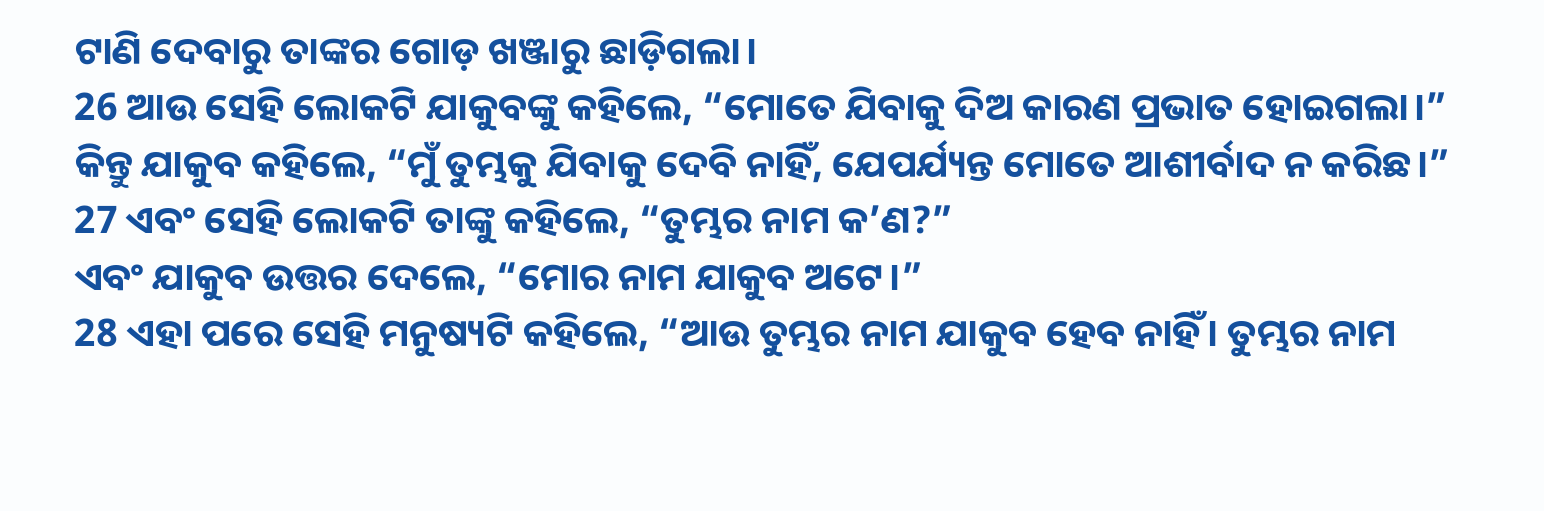ଟାଣି ଦେବାରୁ ତାଙ୍କର ଗୋଡ଼ ଖଞ୍ଜାରୁ ଛାଡ଼ିଗଲା।
26 ଆଉ ସେହି ଲୋକଟି ଯାକୁବଙ୍କୁ କହିଲେ, “ମୋତେ ଯିବାକୁ ଦିଅ କାରଣ ପ୍ରଭାତ ହୋଇଗଲା।”
କିନ୍ତୁ ଯାକୁବ କହିଲେ, “ମୁଁ ତୁମ୍ଭକୁ ଯିବାକୁ ଦେବି ନାହିଁ, ଯେପର୍ଯ୍ୟନ୍ତ ମୋତେ ଆଶୀର୍ବାଦ ନ କରିଛ।”
27 ଏବଂ ସେହି ଲୋକଟି ତାଙ୍କୁ କହିଲେ, “ତୁମ୍ଭର ନାମ କ’ଣ?”
ଏବଂ ଯାକୁବ ଉତ୍ତର ଦେଲେ, “ମୋର ନାମ ଯାକୁବ ଅଟେ।”
28 ଏହା ପରେ ସେହି ମନୁଷ୍ୟଟି କହିଲେ, “ଆଉ ତୁମ୍ଭର ନାମ ଯାକୁବ ହେବ ନାହିଁ। ତୁମ୍ଭର ନାମ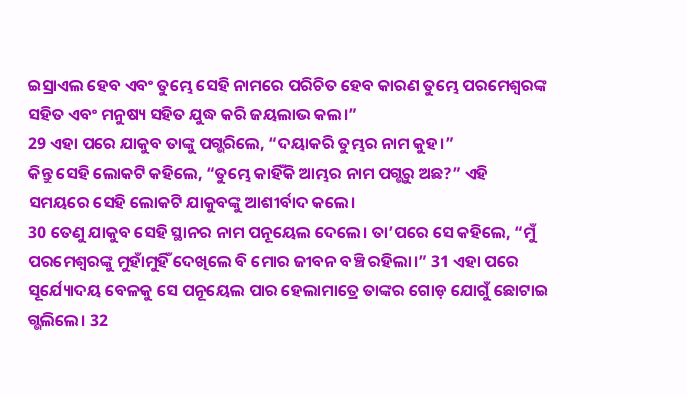ଇସ୍ରାଏଲ ହେବ ଏବଂ ତୁମ୍ଭେ ସେହି ନାମରେ ପରିଚିତ ହେବ କାରଣ ତୁମ୍ଭେ ପରମେଶ୍ୱରଙ୍କ ସହିତ ଏବଂ ମନୁଷ୍ୟ ସହିତ ଯୁଦ୍ଧ କରି ଜୟଲାଭ କଲ।”
29 ଏହା ପରେ ଯାକୁବ ତାଙ୍କୁ ପଗ୍ଭରିଲେ, “ଦୟାକରି ତୁମ୍ଭର ନାମ କୁହ।”
କିନ୍ତୁ ସେହି ଲୋକଟି କହିଲେ, “ତୁମ୍ଭେ କାହିଁକି ଆମ୍ଭର ନାମ ପଗ୍ଭରୁ ଅଛ?” ଏହି ସମୟରେ ସେହି ଲୋକଟି ଯାକୁବଙ୍କୁ ଆଶୀର୍ବାଦ କଲେ।
30 ତେଣୁ ଯାକୁବ ସେହି ସ୍ଥାନର ନାମ ପନୂୟେଲ ଦେଲେ। ତା’ପରେ ସେ କହିଲେ, “ମୁଁ ପରମେଶ୍ୱରଙ୍କୁ ମୁହାଁମୁହିଁ ଦେଖିଲେ ବି ମୋର ଜୀବନ ବଞ୍ଚି ରହିଲା।” 31 ଏହା ପରେ ସୂର୍ଯ୍ୟୋଦୟ ବେଳକୁ ସେ ପନୂୟେଲ ପାର ହେଲାମାତ୍ରେ ତାଙ୍କର ଗୋଡ଼ ଯୋଗୁଁ ଛୋଟାଇ ଗ୍ଭଲିଲେ। 32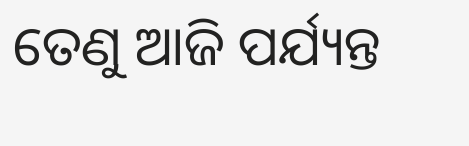ତେଣୁ ଆଜି ପର୍ଯ୍ୟନ୍ତ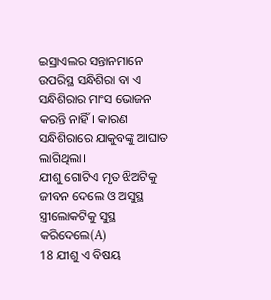ଇସ୍ରାଏଲର ସନ୍ତାନମାନେ ଉପରିସ୍ଥ ସନ୍ଧିଶିରା ବା ଏ ସନ୍ଧିଶିରାର ମାଂସ ଭୋଜନ କରନ୍ତି ନାହିଁ। କାରଣ ସନ୍ଧିଶିରାରେ ଯାକୁବଙ୍କୁ ଆଘାତ ଲାଗିଥିଲା।
ଯୀଶୁ ଗୋଟିଏ ମୃତ ଝିଅଟିକୁ ଜୀବନ ଦେଲେ ଓ ଅସୁସ୍ଥ ସ୍ତ୍ରୀଲୋକଟିକୁ ସୁସ୍ଥ କରିଦେଲେ(A)
18 ଯୀଶୁ ଏ ବିଷୟ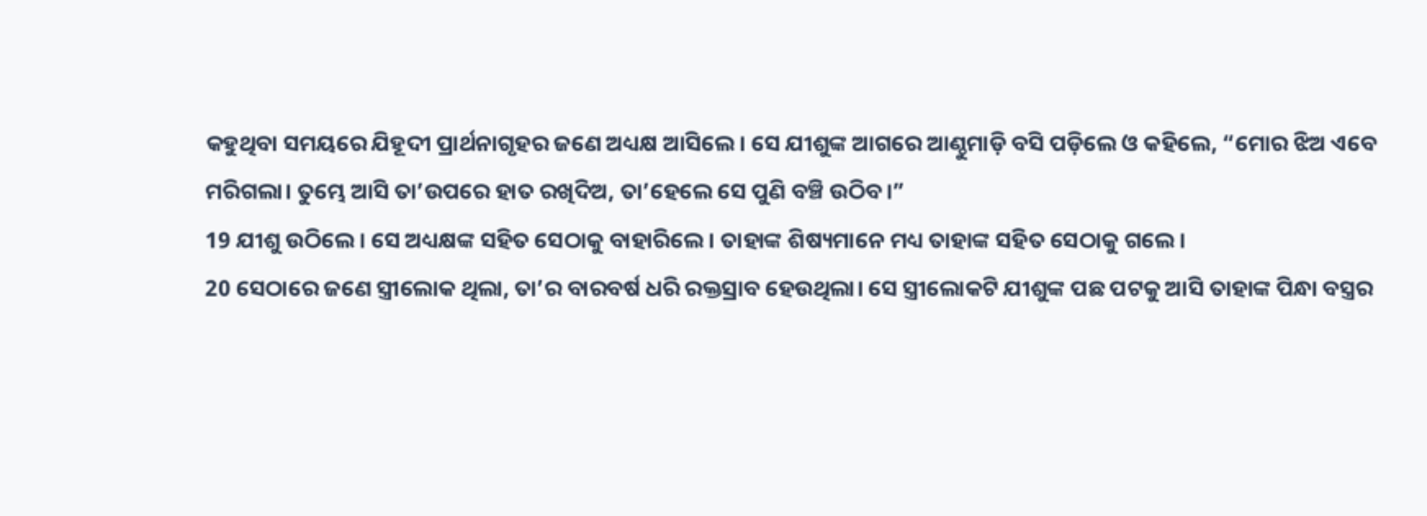କହୁଥିବା ସମୟରେ ଯିହୂଦୀ ପ୍ରାର୍ଥନାଗୃହର ଜଣେ ଅଧ୍ୟକ୍ଷ ଆସିଲେ। ସେ ଯୀଶୁଙ୍କ ଆଗରେ ଆଣ୍ଠୁମାଡ଼ି ବସି ପଡ଼ିଲେ ଓ କହିଲେ, “ମୋର ଝିଅ ଏବେ ମରିଗଲା। ତୁମ୍ଭେ ଆସି ତା’ଉପରେ ହାତ ରଖିଦିଅ, ତା’ହେଲେ ସେ ପୁଣି ବଞ୍ଚି ଉଠିବ।”
19 ଯୀଶୁ ଉଠିଲେ। ସେ ଅଧ୍ୟକ୍ଷଙ୍କ ସହିତ ସେଠାକୁ ବାହାରିଲେ। ତାହାଙ୍କ ଶିଷ୍ୟମାନେ ମଧ୍ୟ ତାହାଙ୍କ ସହିତ ସେଠାକୁ ଗଲେ।
20 ସେଠାରେ ଜଣେ ସ୍ତ୍ରୀଲୋକ ଥିଲା, ତା’ର ବାରବର୍ଷ ଧରି ରକ୍ତସ୍ରାବ ହେଉଥିଲା। ସେ ସ୍ତ୍ରୀଲୋକଟି ଯୀଶୁଙ୍କ ପଛ ପଟକୁ ଆସି ତାହାଙ୍କ ପିନ୍ଧା ବସ୍ତ୍ରର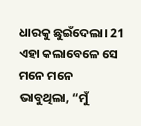ଧାରକୁ ଛୁଇଁଦେଲା। 21 ଏହା କଲାବେଳେ ସେ ମନେ ମନେ ଭାବୁଥିଲା, “ମୁଁ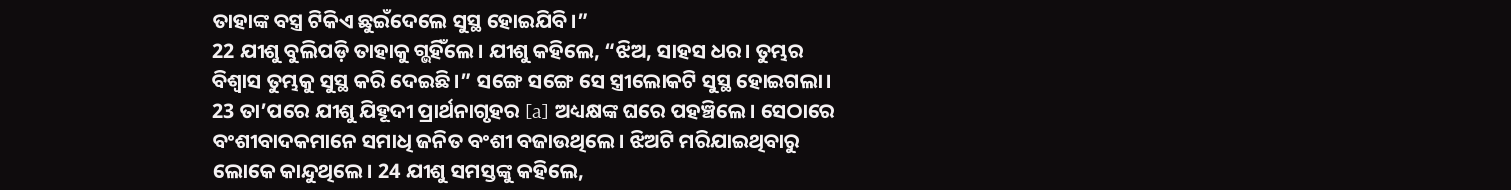ତାହାଙ୍କ ବସ୍ତ୍ର ଟିକିଏ ଛୁଇଁଦେଲେ ସୁସ୍ଥ ହୋଇଯିବି।”
22 ଯୀଶୁ ବୁଲିପଡ଼ି ତାହାକୁ ଗ୍ଭହିଁଲେ। ଯୀଶୁ କହିଲେ, “ଝିଅ, ସାହସ ଧର। ତୁମ୍ଭର ବିଶ୍ୱାସ ତୁମ୍ଭକୁ ସୁସ୍ଥ କରି ଦେଇଛି।” ସଙ୍ଗେ ସଙ୍ଗେ ସେ ସ୍ତ୍ରୀଲୋକଟି ସୁସ୍ଥ ହୋଇଗଲା।
23 ତା’ପରେ ଯୀଶୁ ଯିହୂଦୀ ପ୍ରାର୍ଥନାଗୃହର [a] ଅଧ୍ୟକ୍ଷଙ୍କ ଘରେ ପହଞ୍ଚିଲେ। ସେଠାରେ ବଂଶୀବାଦକମାନେ ସମାଧି ଜନିତ ବଂଶୀ ବଜାଉଥିଲେ। ଝିଅଟି ମରିଯାଇଥିବାରୁ ଲୋକେ କାନ୍ଦୁଥିଲେ। 24 ଯୀଶୁ ସମସ୍ତଙ୍କୁ କହିଲେ,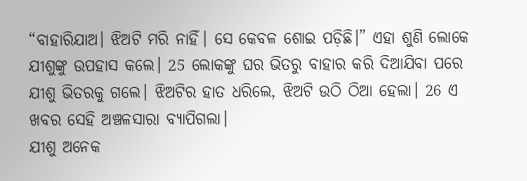“ବାହାରିଯାଅ। ଝିଅଟି ମରି ନାହିଁ। ସେ କେବଳ ଶୋଇ ପଡ଼ିଛି।” ଏହା ଶୁଣି ଲୋକେ ଯୀଶୁଙ୍କୁ ଉପହାସ କଲେ। 25 ଲୋକଙ୍କୁ ଘର ଭିତରୁ ବାହାର କରି ଦିଆଯିବା ପରେ ଯୀଶୁ ଭିତରକୁ ଗଲେ। ଝିଅଟିର ହାତ ଧରିଲେ, ଝିଅଟି ଉଠି ଠିଆ ହେଲା। 26 ଏ ଖବର ସେହି ଅଞ୍ଚଳସାରା ବ୍ୟାପିଗଲା।
ଯୀଶୁ ଅନେକ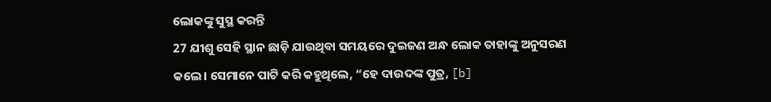ଲୋକଙ୍କୁ ସୁସ୍ଥ କରନ୍ତି
27 ଯୀଶୁ ସେହି ସ୍ଥାନ ଛାଡ଼ି ଯାଉଥିବା ସମୟରେ ଦୁଇଜଣ ଅନ୍ଧ ଲୋକ ତାହାଙ୍କୁ ଅନୁସରଣ କଲେ। ସେମାନେ ପାଟି କରି କହୁଥିଲେ, “ହେ ଦାଉଦଙ୍କ ପୁତ୍ର, [b]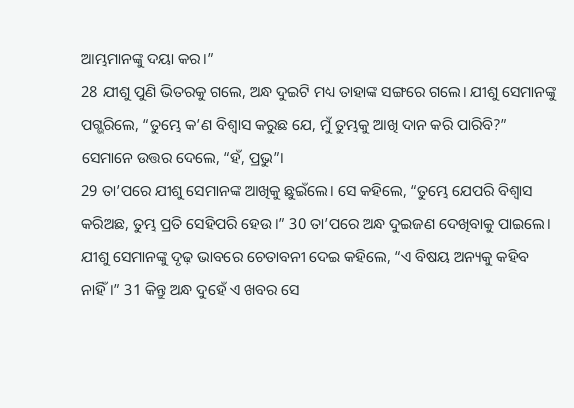ଆମ୍ଭମାନଙ୍କୁ ଦୟା କର।”
28 ଯୀଶୁ ପୁଣି ଭିତରକୁ ଗଲେ, ଅନ୍ଧ ଦୁଇଟି ମଧ୍ୟ ତାହାଙ୍କ ସଙ୍ଗରେ ଗଲେ। ଯୀଶୁ ସେମାନଙ୍କୁ ପଗ୍ଭରିଲେ, “ତୁମ୍ଭେ କ’ଣ ବିଶ୍ୱାସ କରୁଛ ଯେ, ମୁଁ ତୁମ୍ଭକୁ ଆଖି ଦାନ କରି ପାରିବି?” ସେମାନେ ଉତ୍ତର ଦେଲେ, “ହଁ, ପ୍ରଭୁ”।
29 ତା’ପରେ ଯୀଶୁ ସେମାନଙ୍କ ଆଖିକୁ ଛୁଇଁଲେ। ସେ କହିଲେ, “ତୁମ୍ଭେ ଯେପରି ବିଶ୍ୱାସ କରିଅଛ, ତୁମ୍ଭ ପ୍ରତି ସେହିପରି ହେଉ।” 30 ତା’ପରେ ଅନ୍ଧ ଦୁଇଜଣ ଦେଖିବାକୁ ପାଇଲେ। ଯୀଶୁ ସେମାନଙ୍କୁ ଦୃଢ଼ ଭାବରେ ଚେତାବନୀ ଦେଇ କହିଲେ, “ଏ ବିଷୟ ଅନ୍ୟକୁ କହିବ ନାହିଁ।” 31 କିନ୍ତୁ ଅନ୍ଧ ଦୁହେଁ ଏ ଖବର ସେ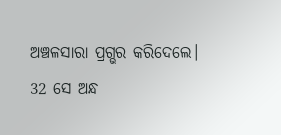ଅଞ୍ଚଳସାରା ପ୍ରଗ୍ଭର କରିଦେଲେ।
32 ସେ ଅନ୍ଧ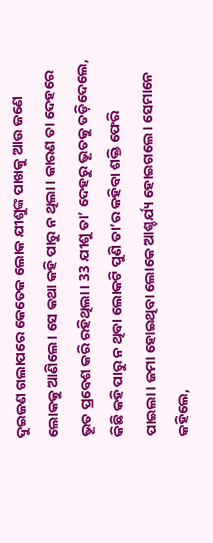ଦୁଇଜଣ ଗଲାପରେ କେତେକ ଲୋକ ଯୀଶୁଙ୍କ ପାଖକୁ ଆଉ ଜଣେ ଲୋକକୁ ଆଣିଲେ। ସେ କଥା କହି ପାରୁ ନ ଥିଲା। କାରଣ ତା ଦେହରେ ଭୂତ ପ୍ରବେଶ କରି ରହିଥିଲା। 33 ଯୀଶୁ ତା’ ଦେହରୁ ଭୂତକୁ ତଡ଼ିଦେଲେ, କିଛି କହି ପାରୁ ନ ଥିବା ଲୋକଟି ପୁଣି ତା’ର କହିବା ଶକ୍ତି ଫେରି ପାଇଲା। ଜମା ହୋଇଥିବା ଲୋକେ ଆଶ୍ଚର୍ଯ୍ୟ ହୋଇଗଲେ। ସେମାନେ କହିଲେ,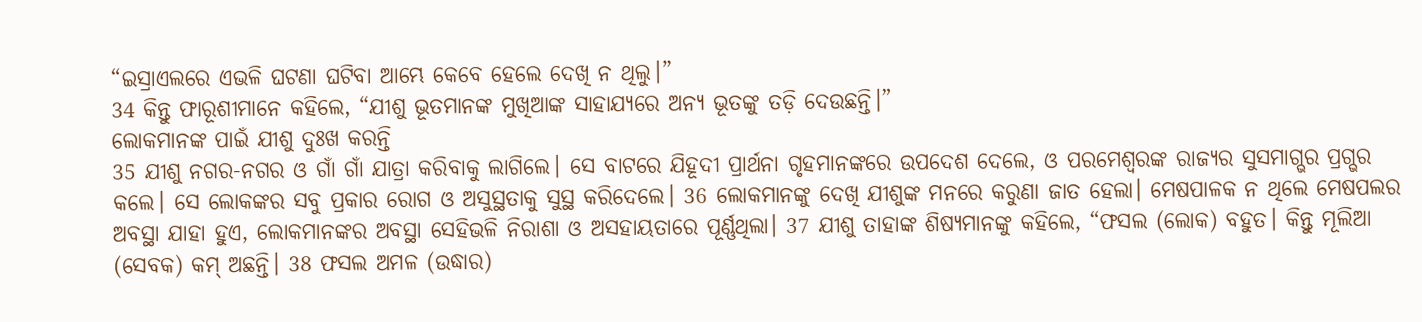“ଇସ୍ରାଏଲରେ ଏଭଳି ଘଟଣା ଘଟିବା ଆମ୍ଭେ କେବେ ହେଲେ ଦେଖି ନ ଥିଲୁ।”
34 କିନ୍ତୁ ଫାରୂଶୀମାନେ କହିଲେ, “ଯୀଶୁ ଭୂତମାନଙ୍କ ମୁଖିଆଙ୍କ ସାହାଯ୍ୟରେ ଅନ୍ୟ ଭୂତଙ୍କୁ ତଡ଼ି ଦେଉଛନ୍ତି।”
ଲୋକମାନଙ୍କ ପାଇଁ ଯୀଶୁ ଦୁଃଖ କରନ୍ତି
35 ଯୀଶୁ ନଗର-ନଗର ଓ ଗାଁ ଗାଁ ଯାତ୍ରା କରିବାକୁ ଲାଗିଲେ। ସେ ବାଟରେ ଯିହୂଦୀ ପ୍ରାର୍ଥନା ଗୃହମାନଙ୍କରେ ଉପଦେଶ ଦେଲେ, ଓ ପରମେଶ୍ୱରଙ୍କ ରାଜ୍ୟର ସୁସମାଗ୍ଭର ପ୍ରଗ୍ଭର କଲେ। ସେ ଲୋକଙ୍କର ସବୁ ପ୍ରକାର ରୋଗ ଓ ଅସୁସ୍ଥତାକୁ ସୁସ୍ଥ କରିଦେଲେ। 36 ଲୋକମାନଙ୍କୁ ଦେଖି ଯୀଶୁଙ୍କ ମନରେ କରୁଣା ଜାତ ହେଲା। ମେଷପାଳକ ନ ଥିଲେ ମେଷପଲର ଅବସ୍ଥା ଯାହା ହୁଏ, ଲୋକମାନଙ୍କର ଅବସ୍ଥା ସେହିଭଳି ନିରାଶା ଓ ଅସହାୟତାରେ ପୂର୍ଣ୍ଣଥିଲା। 37 ଯୀଶୁ ତାହାଙ୍କ ଶିଷ୍ୟମାନଙ୍କୁ କହିଲେ, “ଫସଲ (ଲୋକ) ବହୁତ। କିନ୍ତୁ ମୂଲିଆ (ସେବକ) କମ୍ ଅଛନ୍ତି। 38 ଫସଲ ଅମଳ (ଉଦ୍ଧାର)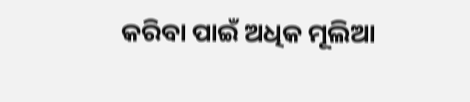କରିବା ପାଇଁ ଅଧିକ ମୂଲିଆ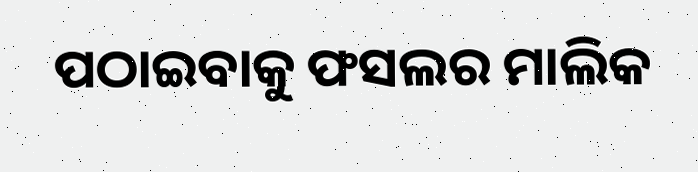ପଠାଇବାକୁ ଫସଲର ମାଲିକ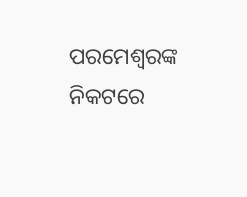ପରମେଶ୍ୱରଙ୍କ ନିକଟରେ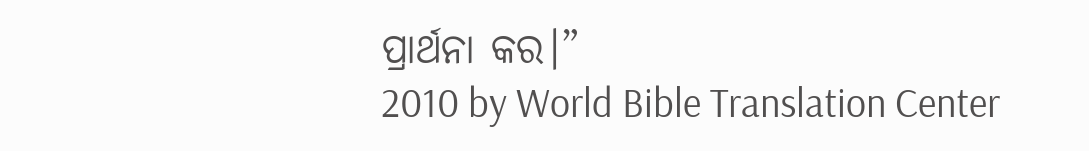ପ୍ରାର୍ଥନା କର।”
2010 by World Bible Translation Center